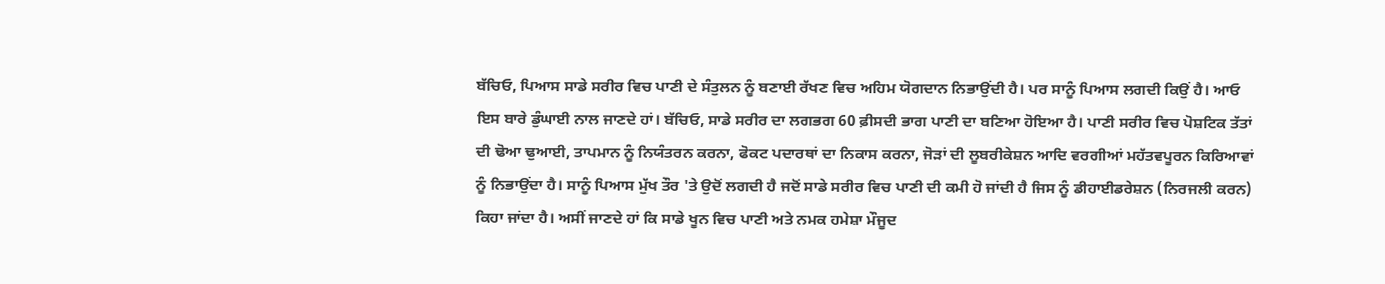ਬੱਚਿਓ, ਪਿਆਸ ਸਾਡੇ ਸਰੀਰ ਵਿਚ ਪਾਣੀ ਦੇ ਸੰਤੁਲਨ ਨੂੰ ਬਣਾਈ ਰੱਖਣ ਵਿਚ ਅਹਿਮ ਯੋਗਦਾਨ ਨਿਭਾਉਂਦੀ ਹੈ। ਪਰ ਸਾਨੂੰ ਪਿਆਸ ਲਗਦੀ ਕਿਉਂ ਹੈ। ਆਓ ਇਸ ਬਾਰੇ ਡੁੰਘਾਈ ਨਾਲ ਜਾਣਦੇ ਹਾਂ। ਬੱਚਿਓ, ਸਾਡੇ ਸਰੀਰ ਦਾ ਲਗਭਗ 60 ਫ਼ੀਸਦੀ ਭਾਗ ਪਾਣੀ ਦਾ ਬਣਿਆ ਹੋਇਆ ਹੈ। ਪਾਣੀ ਸਰੀਰ ਵਿਚ ਪੋਸ਼ਟਿਕ ਤੱਤਾਂ ਦੀ ਢੋਆ ਢੁਆਈ, ਤਾਪਮਾਨ ਨੂੰ ਨਿਯੰਤਰਨ ਕਰਨਾ, ਫੋਕਟ ਪਦਾਰਥਾਂ ਦਾ ਨਿਕਾਸ ਕਰਨਾ, ਜੋੜਾਂ ਦੀ ਲੂਬਰੀਕੇਸ਼ਨ ਆਦਿ ਵਰਗੀਆਂ ਮਹੱਤਵਪੂਰਨ ਕਿਰਿਆਵਾਂ ਨੂੰ ਨਿਭਾਉਂਦਾ ਹੈ। ਸਾਨੂੰ ਪਿਆਸ ਮੁੱਖ ਤੌਰ 'ਤੇ ਉਦੋਂ ਲਗਦੀ ਹੈ ਜਦੋਂ ਸਾਡੇ ਸਰੀਰ ਵਿਚ ਪਾਣੀ ਦੀ ਕਮੀ ਹੋ ਜਾਂਦੀ ਹੈ ਜਿਸ ਨੂੰ ਡੀਹਾਈਡਰੇਸ਼ਨ (ਨਿਰਜਲੀ ਕਰਨ) ਕਿਹਾ ਜਾਂਦਾ ਹੈ। ਅਸੀਂ ਜਾਣਦੇ ਹਾਂ ਕਿ ਸਾਡੇ ਖੂਨ ਵਿਚ ਪਾਣੀ ਅਤੇ ਨਮਕ ਹਮੇਸ਼ਾ ਮੌਜੂਦ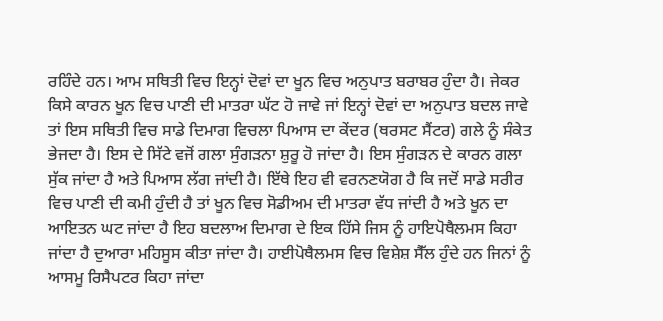ਰਹਿੰਦੇ ਹਨ। ਆਮ ਸਥਿਤੀ ਵਿਚ ਇਨ੍ਹਾਂ ਦੋਵਾਂ ਦਾ ਖੂਨ ਵਿਚ ਅਨੁਪਾਤ ਬਰਾਬਰ ਹੁੰਦਾ ਹੈ। ਜੇਕਰ ਕਿਸੇ ਕਾਰਨ ਖੂਨ ਵਿਚ ਪਾਣੀ ਦੀ ਮਾਤਰਾ ਘੱਟ ਹੋ ਜਾਵੇ ਜਾਂ ਇਨ੍ਹਾਂ ਦੋਵਾਂ ਦਾ ਅਨੁਪਾਤ ਬਦਲ ਜਾਵੇ ਤਾਂ ਇਸ ਸਥਿਤੀ ਵਿਚ ਸਾਡੇ ਦਿਮਾਗ ਵਿਚਲਾ ਪਿਆਸ ਦਾ ਕੇਂਦਰ (ਥਰਸਟ ਸੈਂਟਰ) ਗਲੇ ਨੂੰ ਸੰਕੇਤ ਭੇਜਦਾ ਹੈ। ਇਸ ਦੇ ਸਿੱਟੇ ਵਜੋਂ ਗਲਾ ਸੁੰਗੜਨਾ ਸ਼ੁਰੂ ਹੋ ਜਾਂਦਾ ਹੈ। ਇਸ ਸੁੰਗੜਨ ਦੇ ਕਾਰਨ ਗਲਾ ਸੁੱਕ ਜਾਂਦਾ ਹੈ ਅਤੇ ਪਿਆਸ ਲੱਗ ਜਾਂਦੀ ਹੈ। ਇੱਥੇ ਇਹ ਵੀ ਵਰਨਣਯੋਗ ਹੈ ਕਿ ਜਦੋਂ ਸਾਡੇ ਸਰੀਰ ਵਿਚ ਪਾਣੀ ਦੀ ਕਮੀ ਹੁੰਦੀ ਹੈ ਤਾਂ ਖੂਨ ਵਿਚ ਸੋਡੀਅਮ ਦੀ ਮਾਤਰਾ ਵੱਧ ਜਾਂਦੀ ਹੈ ਅਤੇ ਖੂਨ ਦਾ ਆਇਤਨ ਘਟ ਜਾਂਦਾ ਹੈ ਇਹ ਬਦਲਾਅ ਦਿਮਾਗ ਦੇ ਇਕ ਹਿੱਸੇ ਜਿਸ ਨੂੰ ਹਾਇਪੋਥੈਲਮਸ ਕਿਹਾ ਜਾਂਦਾ ਹੈ ਦੁਆਰਾ ਮਹਿਸੂਸ ਕੀਤਾ ਜਾਂਦਾ ਹੈ। ਹਾਈਪੋਥੈਲਮਸ ਵਿਚ ਵਿਸ਼ੇਸ਼ ਸੈੱਲ ਹੁੰਦੇ ਹਨ ਜਿਨਾਂ ਨੂੰ ਆਸਮੂ ਰਿਸੈਪਟਰ ਕਿਹਾ ਜਾਂਦਾ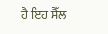ਹੈ ਇਹ ਸੈੱਲ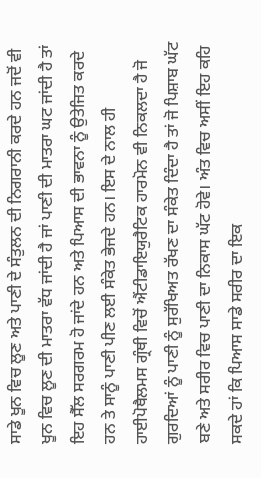ਸਾਡੇ ਖੂਨ ਵਿਚ ਲੂਣ ਅਤੇ ਪਾਣੀ ਦੇ ਸੰਤੁਲਨ ਦੀ ਨਿਗਰਾਨੀ ਕਰਦੇ ਹਨ ਜਦੋਂ ਵੀ ਖੂਨ ਵਿਚ ਲੂਣ ਦੀ ਮਾਤਰਾ ਵੱਧ ਜਾਂਦੀ ਹੈ ਜਾਂ ਪਾਣੀ ਦੀ ਮਾਤਰਾ ਘਟ ਜਾਂਦੀ ਹੈ ਤਾਂ ਇਹ ਸੈੱਲ ਸਰਗਰਮ ਹੋ ਜਾਂਦੇ ਹਨ ਅਤੇ ਪਿਆਸ ਦੀ ਭਾਵਨਾ ਨੂੰ ਉਤੇਜਿਤ ਕਰਦੇ ਹਨ ਤੇ ਸਾਨੂੰ ਪਾਣੀ ਪੀਣ ਲਈ ਸੰਕੇਤ ਭੇਜਦੇ ਹਨ। ਇਸ ਦੇ ਨਾਲ ਹੀ ਹਾਈਪੋਥੈਲਮਸ ਗ੍ਰੰਥੀ ਵਿਚੋਂ ਐਂਟੀਡਾਇਯੁਰੈਟਿਕ ਹਾਰਮੋਨ ਵੀ ਨਿਕਲਦਾ ਹੈ ਜੋ ਗੁਰਦਿਆਂ ਨੂੰ ਪਾਣੀ ਨੂੰ ਸੁਰੱਖਿਅਤ ਰੱਖਣ ਦਾ ਸੰਕੇਤ ਦਿੰਦਾ ਹੈ ਤਾਂ ਜੋ ਪਿਸ਼ਾਬ ਘੱਟ ਬਣੇ ਅਤੇ ਸਰੀਰ ਵਿਚ ਪਾਣੀ ਦਾ ਨਿਕਾਸ ਘੱਟ ਹੋਵੇ। ਅੰਤ ਵਿਚ ਅਸੀਂ ਇਹ ਕਹਿ ਸਕਦੇ ਹਾਂ ਕਿ ਪਿਆਸ ਸਾਡੇ ਸਰੀਰ ਦਾ ਇਕ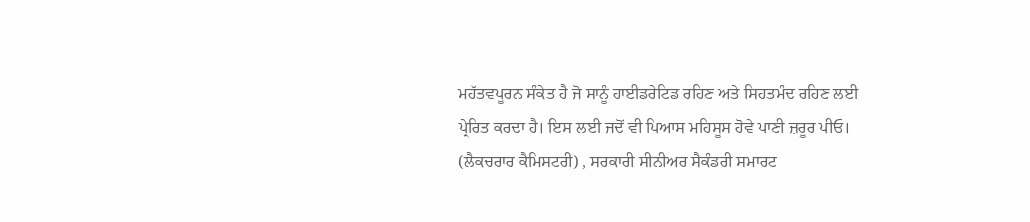ਮਹੱਤਵਪੂਰਨ ਸੰਕੇਤ ਹੈ ਜੋ ਸਾਨੂੰ ਹਾਈਡਰੇਟਿਡ ਰਹਿਣ ਅਤੇ ਸਿਹਤਮੰਦ ਰਹਿਣ ਲਈ ਪ੍ਰੇਰਿਤ ਕਰਦਾ ਹੈ। ਇਸ ਲਈ ਜਦੋਂ ਵੀ ਪਿਆਸ ਮਹਿਸੂਸ ਹੋਵੇ ਪਾਣੀ ਜ਼ਰੂਰ ਪੀਓ।
(ਲੈਕਚਰਾਰ ਕੈਮਿਸਟਰੀ) , ਸਰਕਾਰੀ ਸੀਨੀਅਰ ਸੈਕੰਡਰੀ ਸਮਾਰਟ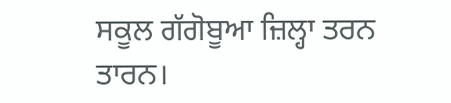ਸਕੂਲ ਗੱਗੋਬੂਆ ਜ਼ਿਲ੍ਹਾ ਤਰਨ ਤਾਰਨ।